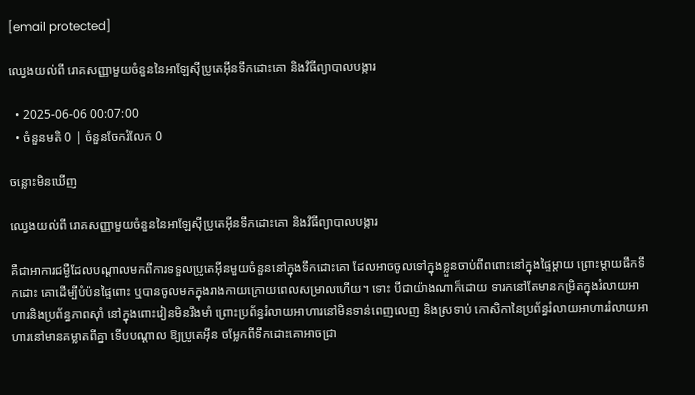[email protected]

ឈ្វេងយល់ពី រោគសញ្ញាមួយចំនួននៃអាឡែស៊ីប្រូតេអ៊ីនទឹកដោះគោ និងវិធីព្យាបាលបង្ការ

  • 2025-06-06 00:07:00
  • ចំនួនមតិ 0 | ចំនួនចែករំលែក 0

ចន្លោះមិនឃើញ

ឈ្វេងយល់ពី រោគសញ្ញាមួយចំនួននៃអាឡែស៊ីប្រូតេអ៊ីនទឹកដោះគោ និងវិធីព្យាបាលបង្ការ

គឺជាអាការជម្ងឺដែលបណ្តាលមកពីការទទួលប្រូតេអ៊ីនមួយចំនួននៅក្នុងទឹកដោះគោ ដែលអាចចូលទៅក្នុងខ្លួនចាប់ពីពពោះនៅក្នុងផ្ទៃម្តាយ ព្រោះម្តាយផឹកទឹកដោះ គោដើម្បីបំប៉នផ្ទៃពោះ ឬបានចូលមកក្នុងរាងកាយក្រោយពេលសម្រាលហើយ។ ទោះ បីជាយ៉ាងណាក៏ដោយ ទារកនៅតែមានកម្រិតក្នុងរំលាយអាហារនិងប្រព័ន្ធភាពស៊ាំ នៅក្នុងពោះវៀនមិនរឹងមាំ ព្រោះប្រព័ន្ធរំលាយអាហារនៅមិនទាន់ពេញលេញ និងស្រទាប់ កោសិកានៃប្រព័ន្ធរំលាយអាហាររំលាយអាហារនៅមានគម្លាតពីគ្នា ទើបបណ្តាល ឱ្យប្រូតេអ៊ីន ចម្លែកពីទឹកដោះគោអាចជ្រា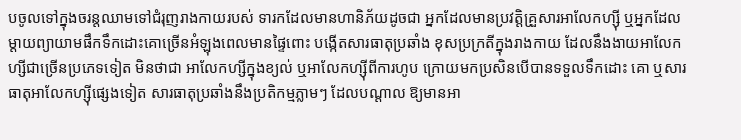បចូលទៅក្នុងចរន្តឈាមទៅជំរុញរាងកាយរបស់ ទារកដែលមានហានិភ័យដូចជា អ្នកដែលមានប្រវត្តិគ្រួសារអាលែកហ្ស៊ី ឬអ្នកដែល ម្តាយព្យាយាមផឹកទឹកដោះគោច្រើនអំឡុងពេលមានផ្ទៃពោះ បង្កើតសារធាតុប្រឆាំង ខុសប្រក្រតីក្នុងរាងកាយ ដែលនឹងងាយអាលែកហ្សីជាច្រើនប្រភេទទៀត មិនថាជា អាលែកហ្សីក្នុងខ្យល់ ឬអាលែកហ្ស៊ីពីការហូប ក្រោយមកប្រសិនបើបានទទួលទឹកដោះ គោ ឬសារធាតុអាលែកហ្ស៊ីផ្សេងទៀត សារធាតុប្រឆាំងនឹងប្រតិកម្មភ្លាមៗ ដែលបណ្តាល ឱ្យមានអា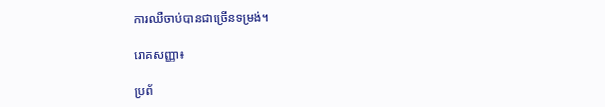ការឈឺចាប់បានជាច្រើនទម្រង់។

រោគសញ្ញា៖

ប្រព័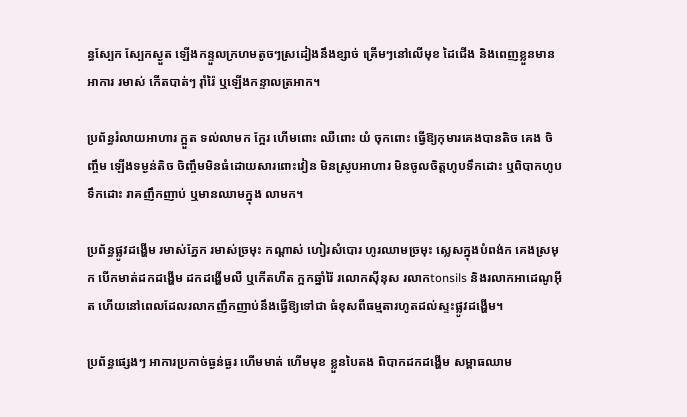ន្ធស្បែក ស្បែកស្ងួត ឡើងកន្ទួលក្រហមតូចៗស្រដៀងនឹងខ្សាច់ គ្រើមៗនៅលើមុខ ដៃជើង និងពេញខ្លួនមានអាការ រមាស់ កើតបាត់ៗ រ៉ាំរ៉ៃ ឬឡើងកន្ទាលត្រអាក។

ប្រព័ន្ធរំលាយអាហារ ក្អួត ទល់លាមក ក្អែរ ហើមពោះ ឈឺពោះ យំ ចុកពោះ ធ្វើឱ្យកុមារគេងបានតិច គេង ចិញ្ចឹម ឡើងទម្ងន់តិច ចិញ្ចឹមមិនធំដោយសារពោះវៀន មិនស្រូបអាហារ មិនចូលចិត្តហូបទឹកដោះ ឬពិបាកហូបទឹកដោះ រាគញឹកញាប់ ឬមានឈាមក្នុង លាមក។

ប្រព័ន្ធផ្លូវដង្ហើម រមាស់ភ្នែក រមាស់ច្រមុះ កណ្តាស់ ហៀរសំបោរ ហូរឈាមច្រមុះ ស្លេសក្នុងបំពង់ក គេងស្រមុក បើកមាត់ដកដង្ហើម ដកដង្ហើមលឺ ឬកើតហឺត ក្អកឆ្នាំរ៉ៃ រលោកស៊ីនុស រលាកtonsils និងរលាកអាដេណូអ៊ីត ហើយនៅពេលដែលរលាកញឹកញាប់នឹងធ្វើឱ្យទៅជា ធំខុសពីធម្មតារហូតដល់ស្ទះផ្លូវដង្ហើម។

ប្រព័ន្ធផ្សេងៗ អាការប្រកាច់ធ្ងន់ធ្ងរ ហើមមាត់ ហើមមុខ ខ្លួនបៃតង ពិបាកដកដង្ហើម សម្ពាធឈាម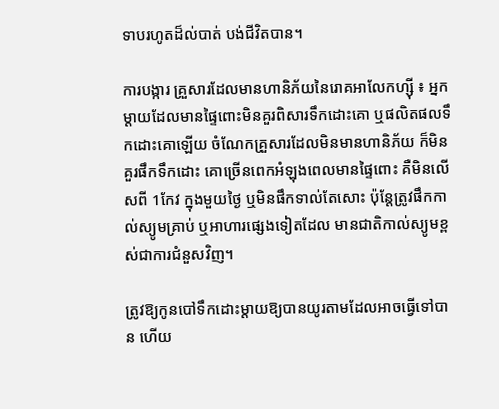ទាបរហូតដ៏ល់បាត់ បង់ជីវិតបាន។

ការបង្ការ គ្រួសារដែលមានហានិភ័យនៃរោគអាលែកហ្ស៊ី ៖ អ្នកម្តាយដែលមានផ្ទៃពោះមិនគួរពិសារទឹកដោះគោ ឬផលិតផលទឹកដោះគោឡើយ ចំណែកគ្រួសារដែលមិនមានហានិភ័យ ក៏មិនគួរផឹកទឹកដោះ គោច្រើនពេកអំឡុងពេលមានផ្ទៃពោះ គឺមិនលើសពី 1កែវ ក្នុងមួយថ្ងៃ ឬមិនផឹកទាល់តែសោះ ប៉ុន្តែត្រូវផឹកកាល់ស្យូមគ្រាប់ ឬអាហារផ្សេងទៀតដែល មានជាតិកាល់ស្យូមខ្ពស់ជាការជំនួសវិញ។

ត្រូវឱ្យកូនបៅទឹកដោះម្តាយឱ្យបានយូរតាមដែលអាចធ្វើទៅបាន ហើយ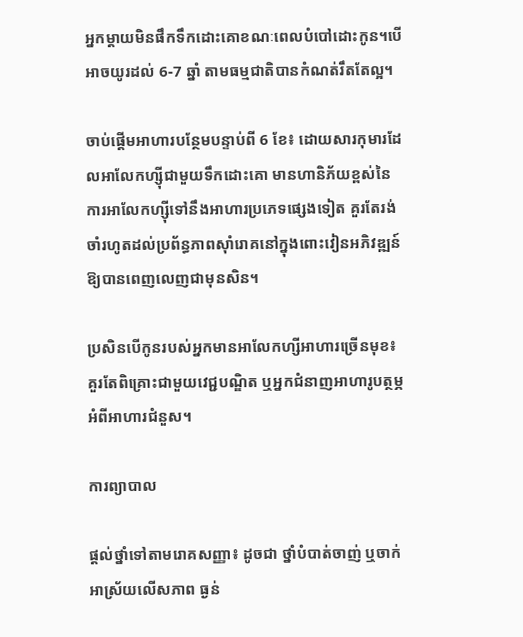អ្នកម្តាយមិនផឹកទឹកដោះគោខណៈពេលបំបៅដោះកូន។បើអាចយូរដល់ 6-7 ឆ្នាំ តាមធម្មជាតិបានកំណត់រឹតតែល្អ។

ចាប់ផ្តើមអាហារបន្ថែមបន្ទាប់ពី 6 ខែ៖ ដោយសារកុមារដែលអាលែកហ្ស៊ីជាមួយទឹកដោះគោ មានហានិភ័យខ្ពស់នៃការអាលែកហ្ស៊ីទៅនឹងអាហារប្រភេទផ្សេងទៀត គួរតែរង់ចាំរហូតដល់ប្រព័ន្ធភាពស៊ាំរោគនៅក្នុងពោះវៀនអភិវឌ្ឍន៍ឱ្យបានពេញលេញជាមុនសិន។

ប្រសិនបើកូនរបស់អ្នកមានអាលែកហ្សីអាហារច្រើនមុខ៖ គួរតែពិគ្រោះជាមួយវេជ្ជបណ្ឌិត ឬអ្នកជំនាញអាហារូបត្ថម្ភអំពីអាហារជំនួស។

ការព្យាបាល

ផ្តល់ថ្នាំទៅតាមរោគសញ្ញា៖ ដូចជា ថ្នាំបំបាត់ចាញ់ ឬចាក់ អាស្រ័យលើសភាព ធ្ងន់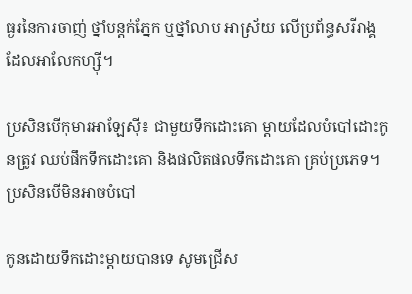ធ្ងរនៃការចាញ់ ថ្នាំបន្តក់ភ្នែក ឬថ្នាំលាប អាស្រ័យ លើប្រព័ន្ធសរីរាង្គដែលអាលែកហ្ស៊ី។

ប្រសិនបើកុមារអាឡែស៊ី៖ ជាមួយទឹកដោះគោ ម្តាយដែលបំបៅដោះកូនត្រូវ ឈប់ផឹកទឹកដោះគោ និងផលិតផលទឹកដោះគោ គ្រប់ប្រភេទ។ ប្រសិនបើមិនអាចបំបៅ

កូនដោយទឹកដោះម្តាយបានទេ សូមជ្រើស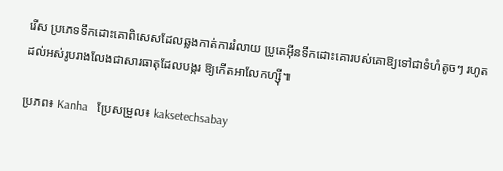រើស ប្រភេទទឹកដោះគោពិសេសដែលឆ្លងកាត់ការរំលាយ ប្រូតេអ៊ីនទឹកដោះគោរបស់គោឱ្យទៅជាទំហំតូចៗ រហូតដល់អស់រូបរាងលែងជាសារធាតុដែលបង្ករ ឱ្យកើតអាលែកហ្ស៊ី៕

ប្រភព៖ Kanha   ប្រែសម្រួល៖ kaksetechsabay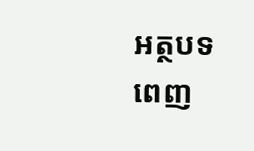អត្ថបទពេញ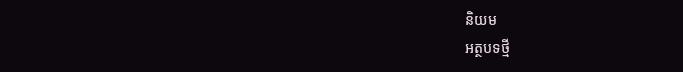និយម
អត្ថបទថ្មី